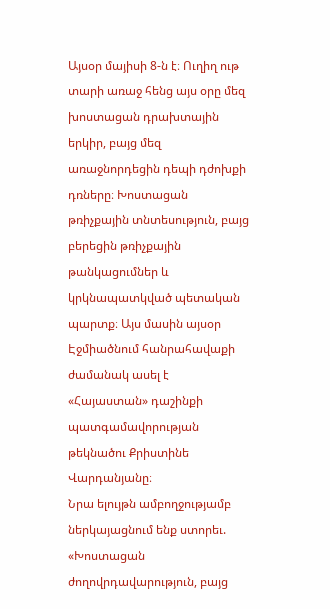Այսօր մայիսի 8-ն է։ Ուղիղ ութ տարի առաջ հենց այս օրը մեզ խոստացան դրախտային երկիր, բայց մեզ առաջնորդեցին դեպի դժոխքի դռները։ Խոստացան թռիչքային տնտեսություն, բայց բերեցին թռիչքային թանկացումներ և կրկնապատկված պետական պարտք։ Այս մասին այսօր Էջմիածնում հանրահավաքի ժամանակ ասել է «Հայաստան» դաշինքի պատգամավորության թեկնածու Քրիստինե Վարդանյանը։
Նրա ելույթն ամբողջությամբ ներկայացնում ենք ստորեւ.
«Խոստացան ժողովրդավարություն, բայց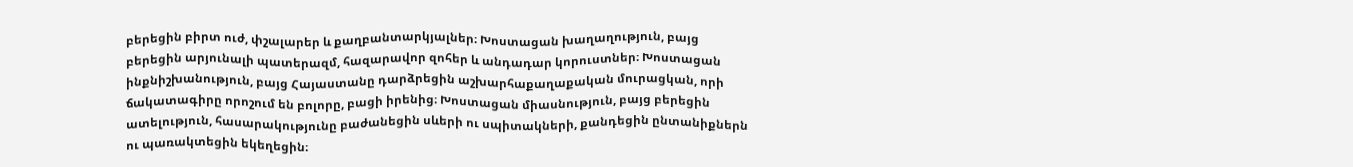բերեցին բիրտ ուժ, փշալարեր և քաղբանտարկյալներ։ Խոստացան խաղաղություն, բայց բերեցին արյունալի պատերազմ, հազարավոր զոհեր և անդադար կորուստներ։ Խոստացան ինքնիշխանություն, բայց Հայաստանը դարձրեցին աշխարհաքաղաքական մուրացկան, որի ճակատագիրը որոշում են բոլորը, բացի իրենից։ Խոստացան միասնություն, բայց բերեցին ատելություն, հասարակությունը բաժանեցին սևերի ու սպիտակների, քանդեցին ընտանիքներն ու պառակտեցին եկեղեցին։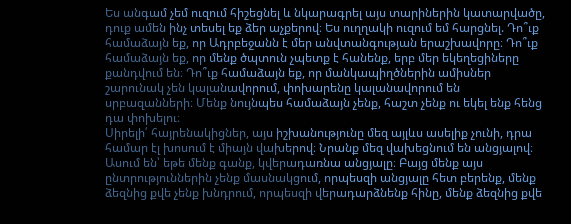Ես անգամ չեմ ուզում հիշեցնել և նկարագրել այս տարիներին կատարվածը, դուք ամեն ինչ տեսել եք ձեր աչքերով։ Ես ուղղակի ուզում եմ հարցնել. Դո՞ւք համաձայն եք, որ Ադրբեջանն է մեր անվտանգության երաշխավորը։ Դո՞ւք համաձայն եք, որ մենք ծպտուն չպետք է հանենք, երբ մեր եկեղեցիները քանդվում են։ Դո՞ւք համաձայն եք, որ մանկապիղծներին ամիսներ շարունակ չեն կալանավորում, փոխարենը կալանավորում են սրբազանների։ Մենք նույնպես համաձայն չենք, հաշտ չենք ու եկել ենք հենց դա փոխելու։
Սիրելի՛ հայրենակիցներ, այս իշխանությունը մեզ այլևս ասելիք չունի, դրա համար էլ խոսում է միայն վախերով։ Նրանք մեզ վախեցնում են անցյալով։ Ասում են՝ եթե մենք գանք, կվերադառնա անցյալը։ Բայց մենք այս ընտրություններին չենք մասնակցում, որպեսզի անցյալը հետ բերենք, մենք ձեզնից քվե չենք խնդրում, որպեսզի վերադարձնենք հինը, մենք ձեզնից քվե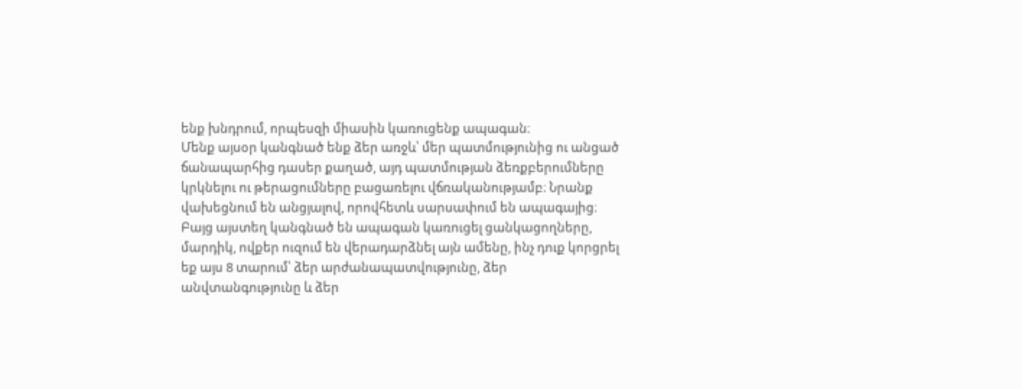ենք խնդրում, որպեսզի միասին կառուցենք ապագան։
Մենք այսօր կանգնած ենք ձեր առջև՝ մեր պատմությունից ու անցած ճանապարհից դասեր քաղած, այդ պատմության ձեռքբերումները կրկնելու ու թերացումները բացառելու վճռականությամբ։ Նրանք վախեցնում են անցյալով, որովհետև սարսափում են ապագայից։
Բայց այստեղ կանգնած են ապագան կառուցել ցանկացողները, մարդիկ, ովքեր ուզում են վերադարձնել այն ամենը, ինչ դուք կորցրել եք այս 8 տարում՝ ձեր արժանապատվությունը, ձեր անվտանգությունը և ձեր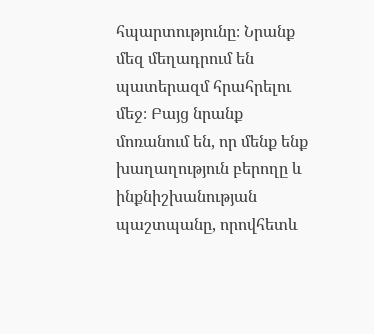հպարտությունը։ Նրանք մեզ մեղադրում են պատերազմ հրահրելու մեջ։ Բայց նրանք մոռանում են, որ մենք ենք խաղաղություն բերողը և ինքնիշխանության պաշտպանը, որովհետև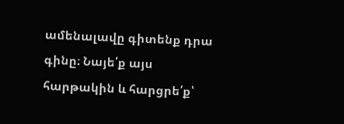ամենալավը գիտենք դրա գինը։ Նայե՛ք այս հարթակին և հարցրե՛ք՝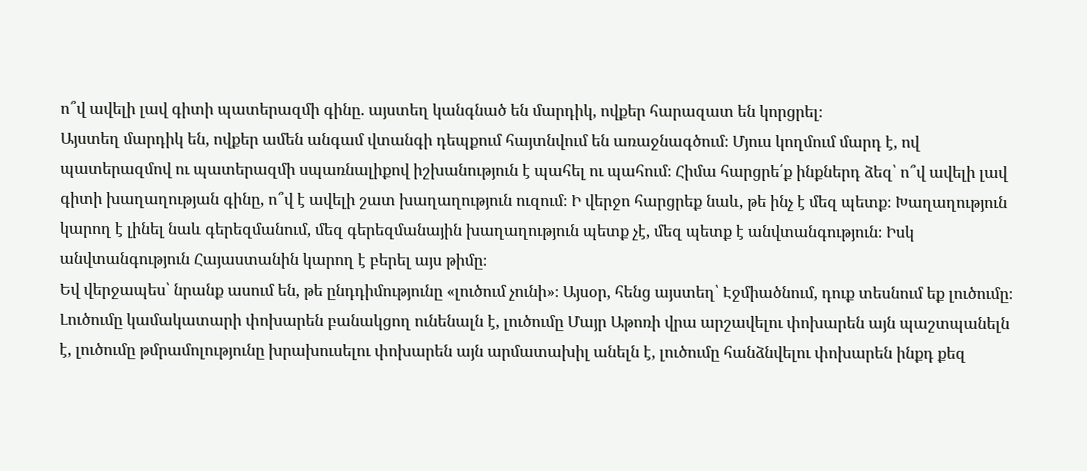ո՞վ ավելի լավ գիտի պատերազմի գինը. այստեղ կանգնած են մարդիկ, ովքեր հարազատ են կորցրել։
Այստեղ մարդիկ են, ովքեր ամեն անգամ վտանգի դեպքում հայտնվում են առաջնագծում։ Մյուս կողմում մարդ է, ով պատերազմով ու պատերազմի սպառնալիքով իշխանություն է պահել ու պահում։ Հիմա հարցրե՛ք ինքներդ ձեզ՝ ո՞վ ավելի լավ գիտի խաղաղության գինը, ո՞վ է ավելի շատ խաղաղություն ուզում։ Ի վերջո հարցրեք նաև, թե ինչ է մեզ պետք։ Խաղաղություն կարող է լինել նաև գերեզմանում, մեզ գերեզմանային խաղաղություն պետք չէ, մեզ պետք է անվտանգություն։ Իսկ անվտանգություն Հայաստանին կարող է բերել այս թիմը։
Եվ վերջապես՝ նրանք ասում են, թե ընդդիմությունը «լուծում չունի»։ Այսօր, հենց այստեղ՝ Էջմիածնում, դուք տեսնում եք լուծումը։ Լուծումը կամակատարի փոխարեն բանակցող ունենալն է, լուծումը Մայր Աթոռի վրա արշավելու փոխարեն այն պաշտպանելն է, լուծումը թմրամոլությունը խրախուսելու փոխարեն այն արմատախիլ անելն է, լուծումը հանձնվելու փոխարեն ինքդ քեզ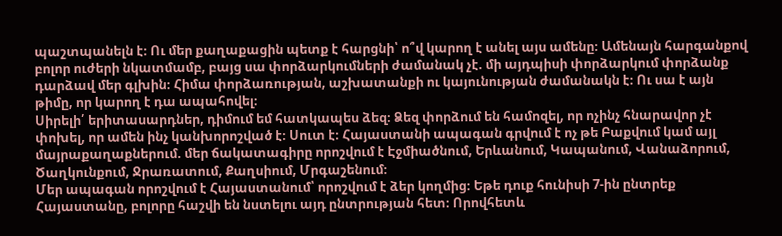պաշտպանելն է։ Ու մեր քաղաքացին պետք է հարցնի՝ ո՞վ կարող է անել այս ամենը։ Ամենայն հարգանքով բոլոր ուժերի նկատմամբ, բայց սա փորձարկումների ժամանակ չէ. մի այդպիսի փորձարկում փորձանք դարձավ մեր գլխին։ Հիմա փորձառության, աշխատանքի ու կայունության ժամանակն է։ Ու սա է այն թիմը, որ կարող է դա ապահովել։
Սիրելի՛ երիտասարդներ, դիմում եմ հատկապես ձեզ։ Ձեզ փորձում են համոզել, որ ոչինչ հնարավոր չէ փոխել, որ ամեն ինչ կանխորոշված է։ Սուտ է։ Հայաստանի ապագան գրվում է ոչ թե Բաքվում կամ այլ մայրաքաղաքներում. մեր ճակատագիրը որոշվում է Էջմիածնում, Երևանում, Կապանում, Վանաձորում, Ծաղկունքում, Ջրառատում, Քաղսիում, Մրգաշենում։
Մեր ապագան որոշվում է Հայաստանում՝ որոշվում է ձեր կողմից։ Եթե դուք հունիսի 7-ին ընտրեք Հայաստանը, բոլորը հաշվի են նստելու այդ ընտրության հետ։ Որովհետև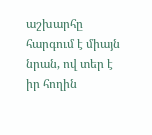աշխարհը հարգում է միայն նրան, ով տեր է իր հողին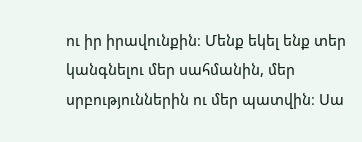ու իր իրավունքին։ Մենք եկել ենք տեր կանգնելու մեր սահմանին, մեր սրբություններին ու մեր պատվին։ Սա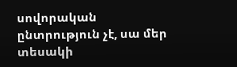սովորական ընտրություն չէ, սա մեր տեսակի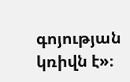գոյության կռիվն է»։